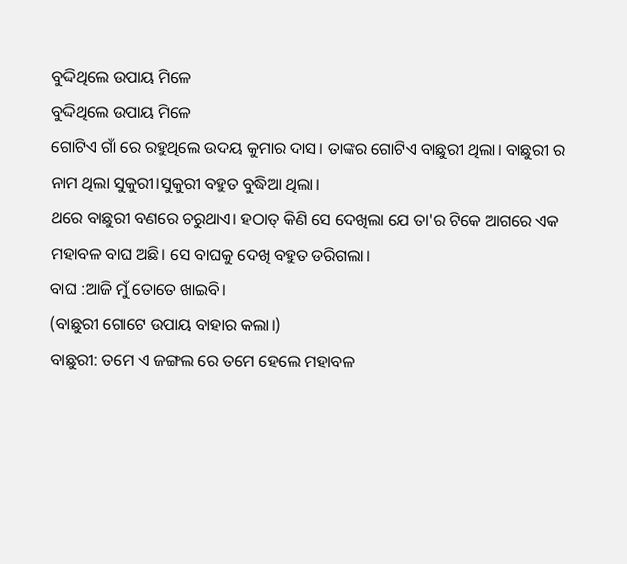ବୁଦ୍ଦିଥିଲେ ଉପାୟ ମିଳେ
ବୁଦ୍ଦିଥିଲେ ଉପାୟ ମିଳେ
ଗୋଟିଏ ଗାଁ ରେ ରହୁଥିଲେ ଉଦୟ କୁମାର ଦାସ। ତାଙ୍କର ଗୋଟିଏ ବାଛୁରୀ ଥିଲା। ବାଛୁରୀ ର ନାମ ଥିଲା ସୁକୁରୀ।ସୁକୁରୀ ବହୁତ ବୁଦ୍ଧିଆ ଥିଲା।
ଥରେ ବାଛୁରୀ ବଣରେ ଚରୁଥାଏ। ହଠାତ୍ କିଣି ସେ ଦେଖିଲା ଯେ ତା'ର ଟିକେ ଆଗରେ ଏକ ମହାବଳ ବାଘ ଅଛି। ସେ ବାଘକୁ ଦେଖି ବହୁତ ଡରିଗଲା।
ବାଘ :ଆଜି ମୁଁ ତୋତେ ଖାଇବି।
(ବାଛୁରୀ ଗୋଟେ ଉପାୟ ବାହାର କଲା।)
ବାଛୁରୀ: ତମେ ଏ ଜଙ୍ଗଲ ରେ ତମେ ହେଲେ ମହାବଳ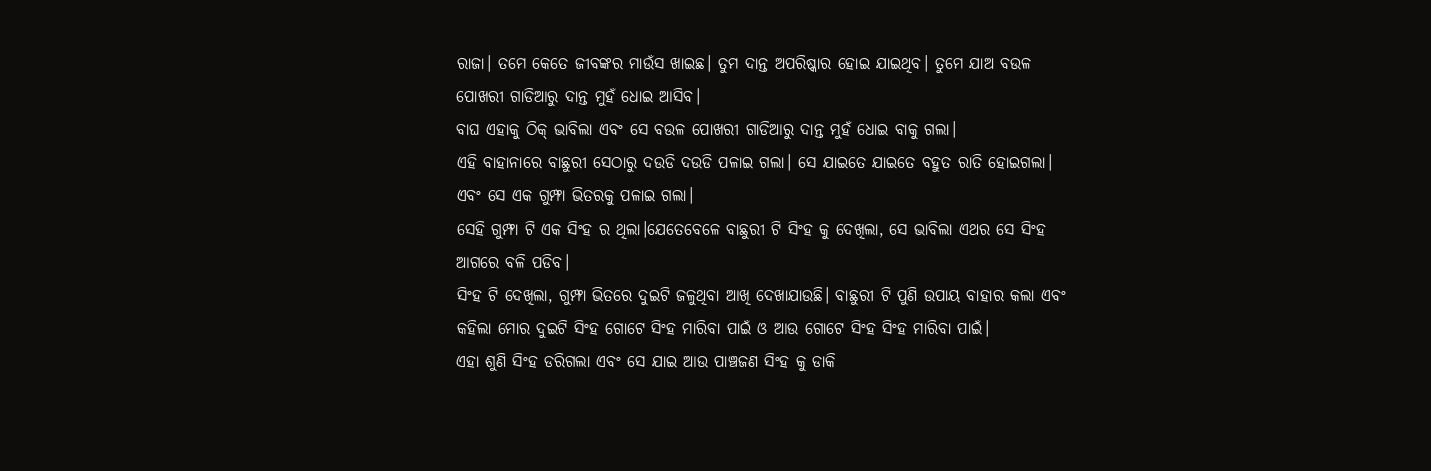ରାଜା। ତମେ କେତେ ଜୀବଙ୍କର ମାଉଁସ ଖାଇଛ। ତୁମ ଦାନ୍ତ ଅପରିଷ୍କାର ହୋଇ ଯାଇଥିବ। ତୁମେ ଯାଅ ବଉଳ ପୋଖରୀ ଗାଡିଆରୁ ଦାନ୍ତ ମୁହଁ ଧୋଇ ଆସିବ।
ବାଘ ଏହାକୁ ଠିକ୍ ଭାବିଲା ଏବଂ ସେ ବଉଳ ପୋଖରୀ ଗାଡିଆରୁ ଦାନ୍ତ ମୁହଁ ଧୋଇ ବାକୁ ଗଲା।
ଏହି ବାହାନାରେ ବାଛୁରୀ ସେଠାରୁ ଦଉଡି ଦଉଡି ପଳାଇ ଗଲା। ସେ ଯାଇତେ ଯାଇତେ ବହୁତ ରାତି ହୋଇଗଲା। ଏବଂ ସେ ଏକ ଗୁମ୍ଫା ଭିତରକୁ ପଳାଇ ଗଲା।
ସେହି ଗୁମ୍ଫା ଟି ଏକ ସିଂହ ର ଥିଲା।ଯେତେବେଳେ ବାଛୁରୀ ଟି ସିଂହ କୁ ଦେଖିଲା, ସେ ଭାବିଲା ଏଥର ସେ ସିଂହ ଆଗରେ ବଳି ପଡିବ।
ସିଂହ ଟି ଦେଖିଲା, ଗୁମ୍ଫା ଭିତରେ ଦୁଇଟି ଜଳୁଥିବା ଆଖି ଦେଖାଯାଉଛି। ବାଛୁରୀ ଟି ପୁଣି ଉପାୟ ବାହାର କଲା ଏବଂ କହିଲା ମୋର ଦୁଇଟି ସିଂହ ଗୋଟେ ସିଂହ ମାରିବା ପାଇଁ ଓ ଆଉ ଗୋଟେ ସିଂହ ସିଂହ ମାରିବା ପାଇଁ।
ଏହା ଶୁଣି ସିଂହ ଡରିଗଲା ଏବଂ ସେ ଯାଇ ଆଉ ପାଞ୍ଚଜଣ ସିଂହ କୁ ଡାକି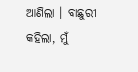ଆଣିଲା । ବାଛୁରୀ କହିଲା, ମୁଁ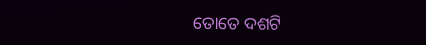ତୋତେ ଦଶଟି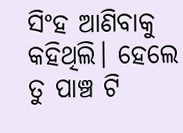ସିଂହ ଆଣିବାକୁ କହିଥିଲି। ହେଲେ ତୁ ପାଞ୍ଚ ଟି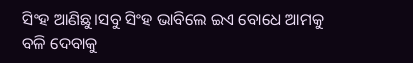ସିଂହ ଆଣିଛୁ।ସବୁ ସିଂହ ଭାବିଲେ ଇଏ ବୋଧେ ଆମକୁ ବଳି ଦେବାକୁ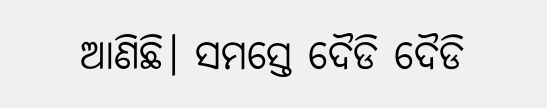ଆଣିଛି। ସମସ୍ତେ ଦୈଡି ଦୈଡି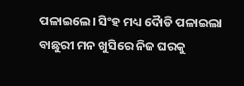ପଳାଇଲେ। ସିଂହ ମଧ୍ୟ ଦୈାଡି ପଳାଇଲା
ବାଛୁରୀ ମନ ଖୁସିରେ ନିଜ ଘରକୁ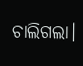ଚାଲିଗଲା।